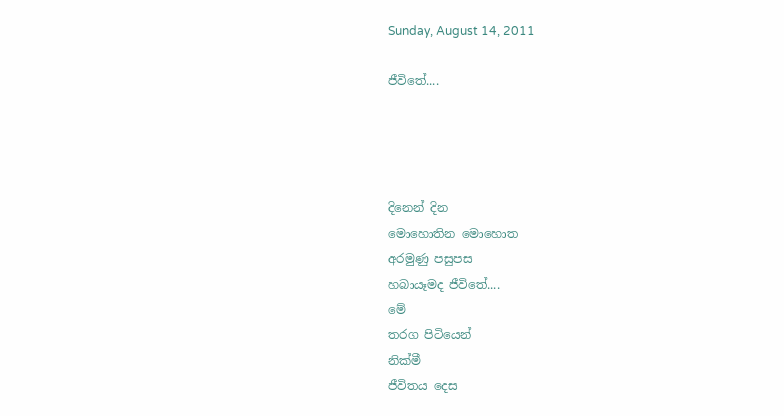Sunday, August 14, 2011

ජීවිතේ....




දිනෙන් දින
මොහොතින මොහොත
අරමුණු පසුපස
හබායෑමද ජීවිතේ....
මේ
තරග පිටියෙන්
නික්මී
ජීවිතය දෙස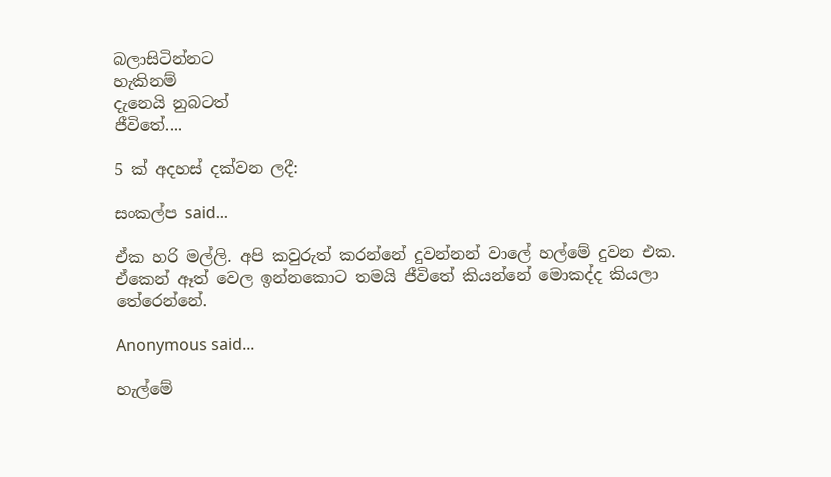බලාසිටින්නට
හැකිනම්
දැනෙයි නුබටත්
ජීවිතේ....

5 ක් අදහස් දක්වන ලදී:

සංකල්ප said...

ඒක හරි මල්ලි. අපි කවුරුත් කරන්නේ දුවන්නන් වාලේ හල්මේ දුවන එක.
ඒකෙන් ඈත් වෙල ඉන්නකොට තමයි ජීවිතේ කියන්නේ මොකද්ද කියලා තේරෙන්නේ.

Anonymous said...

හැල්මේ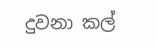දුවනා කල්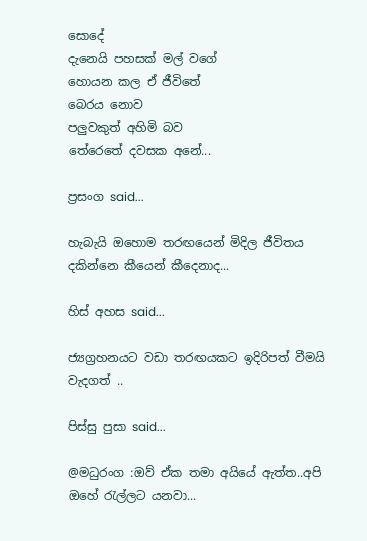සොදේ
දැනෙයි පහසක් මල් වගේ
හොයන කල ඒ ජීවිතේ
බෙරය නොව
පලුවකුත් අහිමි බව
තේරෙතේ දවසක අනේ...

ප්‍රසංග said...

හැබැයි ඔහොම තරඟයෙන් මිදිල ජීවිතය දකින්නෙ කීයෙන් කීදෙනාද...

හිස් අහස said...

ජ්‍යග්‍රහනයට වඩා තරඟයකට ඉදිරිපත් වීමයි වැදගත් ..

පිස්සු පුසා said...

@මධුරංග :ඔව් ඒක තමා අයියේ ඇත්ත..අපි ඔහේ ‍රැල්ලට යනවා...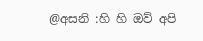@අසනි :හි හි ඔව් අපි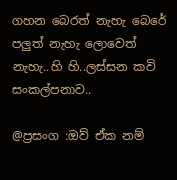ගහන බෙරත් නැහැ බෙරේ පලුත් නැහැ ලොවෙත් නැහැ..හි හි..ලස්සන කවි සංකල්පනාව..

@ප්‍රසංග :ඔව් ඒක නම්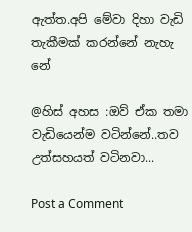ඇත්ත.අපි මේවා දිහා වැඩි තැකීමක් කරන්නේ නැහැ නේ

@හිස් අහස :ඔව් ඒක තමා වැඩියෙන්ම වටින්නේ..තව උත්සහයත් වටිනවා...

Post a Comment